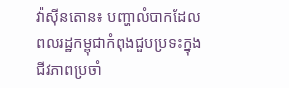វ៉ាស៊ីនតោន៖ បញ្ហាលំបាកដែលពលរដ្ឋកម្ពុជាកំពុងជួបប្រទះក្នុងជីវភាពប្រចាំ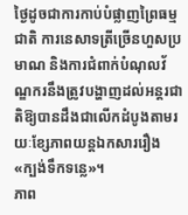ថ្ងៃដូចជាការកាប់បំផ្លាញព្រៃធម្មជាតិ ការនេសាទត្រីច្រើនហួសប្រមាណ និងការជំពាក់បំណុលវ័ណ្ឌករនឹងត្រូវបង្ហាញដល់អន្តរជាតិឱ្យបានដឹងជាលើកដំបូងតាមរយៈខ្សែភាពយន្តឯកសាររឿង «ក្បង់ទឹកទន្លេ»។
ភាព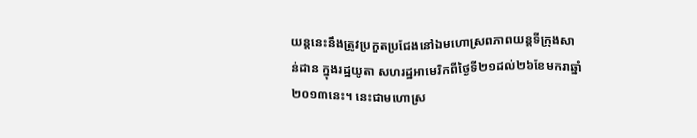យន្តនេះនឹងត្រូវប្រកួតប្រជែងនៅឯមហោស្រពភាពយន្តទីក្រុងសាន់ដាន ក្នុងរដ្ឋយូតា សហរដ្ឋអាមេរិកពីថ្ងៃទី២១ដល់២៦ខែមករាឆ្នាំ២០១៣នេះ។ នេះជាមហោស្រ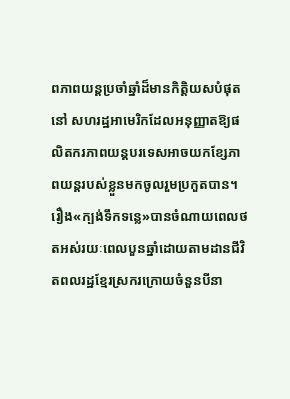ពភាពយន្តប្រចាំឆ្នាំដ៏មានកិត្តិយសបំផុតនៅ សហរដ្ឋអាមេរិកដែលអនុញ្ញាតឱ្យផលិតករភាពយន្តបរទេសអាចយកខ្សែភាពយន្តរបស់ខ្លួនមកចូលរួមប្រកួតបាន។
រឿង«ក្បង់ទឹកទន្លេ»បានចំណាយពេលថតអស់រយៈពេលបួនឆ្នាំដោយតាមដានជីវិតពលរដ្ឋខ្មែរស្រករក្រោយចំនួនបីនា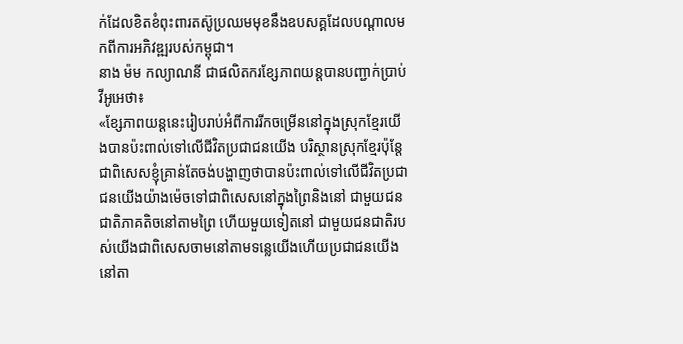ក់ដែលខិតខំពុះពារតស៊ូប្រឈមមុខនឹងឧបសគ្គដែលបណ្តាលមកពីការអភិវឌ្ឍរបស់កម្ពុជា។
នាង ម៉ម កល្យាណនី ជាផលិតករខ្សែភាពយន្តបានបញ្ជាក់ប្រាប់វីអូអេថា៖
«ខ្សែភាពយន្តនេះរៀបរាប់អំពីការរីកចម្រើននៅក្នុងស្រុកខ្មែរយើងបានប៉ះពាល់ទៅលើជីវិតប្រជាជនយើង បរិស្ថានស្រុកខ្មែរប៉ុន្តែជាពិសេសខ្ញុំគ្រាន់តែចង់បង្ហាញថាបានប៉ះពាល់ទៅលើជីវិតប្រជាជនយើងយ៉ាងម៉េចទៅជាពិសេសនៅក្នុងព្រៃនិងនៅ ជាមួយជនជាតិភាគតិចនៅតាមព្រៃ ហើយមួយទៀតនៅ ជាមួយជនជាតិរបស់យើងជាពិសេសចាមនៅតាមទន្លេយើងហើយប្រជាជនយើងនៅតា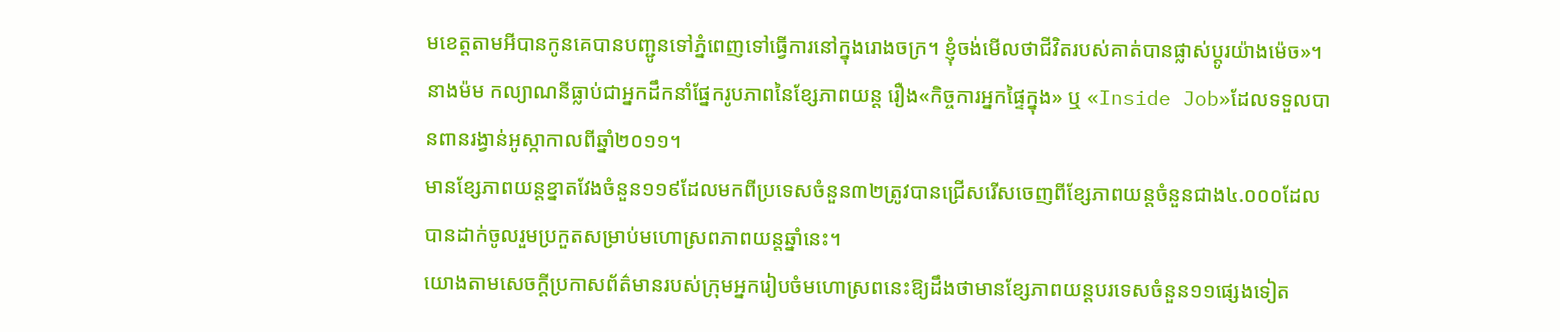មខេត្តតាមអីបានកូនគេបានបញ្ជូនទៅភ្នំពេញទៅធ្វើការនៅក្នុងរោងចក្រ។ ខ្ញុំចង់មើលថាជីវិតរបស់គាត់បានផ្លាស់ប្តូរយ៉ាងម៉េច»។
នាងម៉ម កល្យាណនីធ្លាប់ជាអ្នកដឹកនាំផ្នែករូបភាពនៃខ្សែភាពយន្ត រឿង«កិច្ចការអ្នកផ្ទៃក្នុង» ឬ «Inside Job»ដែលទទួលបានពានរង្វាន់អូស្កាកាលពីឆ្នាំ២០១១។
មានខ្សែភាពយន្តខ្នាតវែងចំនួន១១៩ដែលមកពីប្រទេសចំនួន៣២ត្រូវបានជ្រើសរើសចេញពីខ្សែភាពយន្តចំនួនជាង៤.០០០ដែលបានដាក់ចូលរួមប្រកួតសម្រាប់មហោស្រពភាពយន្តឆ្នាំនេះ។
យោងតាមសេចក្តីប្រកាសព័ត៌មានរបស់ក្រុមអ្នករៀបចំមហោស្រពនេះឱ្យដឹងថាមានខ្សែភាពយន្តបរទេសចំនួន១១ផ្សេងទៀត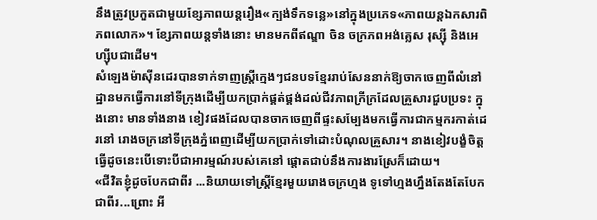នឹងត្រូវប្រកួតជាមួយខ្សែភាពយន្តរឿង«ក្បង់ទឹកទន្លេ»នៅក្នុងប្រភេទ«ភាពយន្តឯកសារពិភពលោក»។ ខ្សែភាពយន្តទាំងនោះ មានមកពីឥណ្ឌា ចិន ចក្រភពអង់គ្លេស រុស្ស៊ី និងអេហ្ស៊ីបជាដើម។
សំឡេងម៉ាស៊ីនដេរបានទាក់ទាញស្រ្តីក្មេងៗជនបទខ្មែររាប់សែននាក់ឱ្យចាកចេញពីលំនៅដ្ឋានមកធ្វើការនៅទីក្រុងដើម្បីយកប្រាក់ផ្គត់ផ្គង់ដល់ជីវភាពក្រីក្រដែលគ្រួសារជួបប្រទះ ក្នុងនោះ មានទាំងនាង ខៀវផងដែលបានចាកចេញពីផ្ទះសម្បែងមកធ្វើការជាកម្មករកាត់ដេរនៅ រោងចក្រនៅទីក្រុងភ្នំពេញដើម្បីយកប្រាក់ទៅដោះបំណុលគ្រួសារ។ នាងខៀវបង្ខំចិត្តធ្វើដូចនេះបើទោះបីជាអារម្មណ៍របស់គេនៅ ផ្តោតជាប់នឹងការងារស្រែក៏ដោយ។
«ជីវិតខ្ញុំដូចបែកជាពីរ ...និយាយទៅស្រ្តីខ្មែរមួយរោងចក្រហ្មង ទូទៅហ្មងហ្នឹងតែងតែបែកជាពីរ...ព្រោះ អី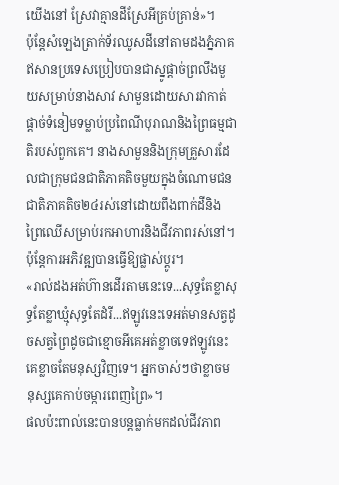យើងនៅ ស្រែវាគ្មានដីស្រែអីគ្រប់គ្រាន់»។
ប៉ុន្តែសំឡេងត្រាក់ទ័រឈូសដីនៅតាមដងភ្នំភាគឥសានប្រទេសប្រៀបបានជាស្នូផ្តាច់ព្រលឹងមួយសម្រាប់នាងសាវ សាមួនដោយសារវាកាត់ផ្តាច់ទំនៀមទម្លាប់ប្រពៃណីបុរាណនិងព្រៃធម្មជាតិរបស់ពួកគេ។ នាងសាមួននិងក្រុមគ្រួសារដែលជាក្រុមជនជាតិភាគតិចមួយក្នុងចំណោមជនជាតិភាគតិច២៤រស់នៅដោយពឹងពាក់ដីនិងព្រៃឈើសម្រាប់រកអាហារនិងជីវភាពរស់នៅ។ ប៉ុន្តែការអភិវឌ្ឍបានធ្វើឱ្យផ្លាស់ប្តូរ។
«រាល់ដងអត់ហ៊ានដើរតាមនេះទេ...សុទ្ធតែខ្លាសុទ្ធតែខ្លាឃ្មុំសុទ្ធតែដំរី...ឥឡូវនេះទេអត់មានសត្វដូចសត្វព្រៃដូចជាខ្មោចអីគេអត់ខ្លាចទេឥឡូវនេះគេខ្លាចតែមនុស្សវិញទេ។ អ្នកចាស់ៗថាខ្លាចមនុស្សគេកាប់ចម្ការពេញព្រៃ»។
ផលប៉ះពាល់នេះបានបន្តធ្លាក់មកដល់ជីវភាព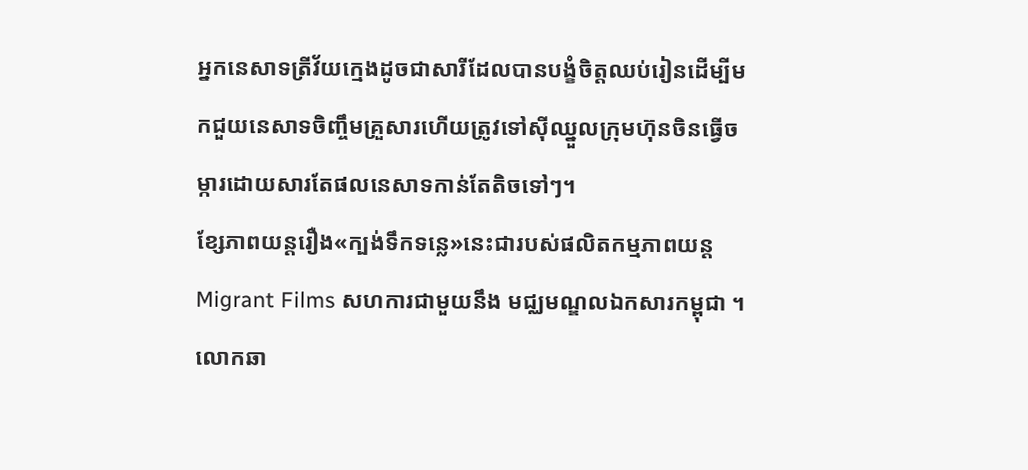អ្នកនេសាទត្រីវ័យក្មេងដូចជាសារីដែលបានបង្ខំចិត្តឈប់រៀនដើម្បីមកជួយនេសាទចិញ្ចឹមគ្រួសារហើយត្រូវទៅស៊ីឈ្នួលក្រុមហ៊ុនចិនធ្វើចម្ការដោយសារតែផលនេសាទកាន់តែតិចទៅៗ។
ខ្សែភាពយន្តរឿង«ក្បង់ទឹកទន្លេ»នេះជារបស់ផលិតកម្មភាពយន្តMigrant Films សហការជាមួយនឹង មជ្ឈមណ្ឌលឯកសារកម្ពុជា ។
លោកឆា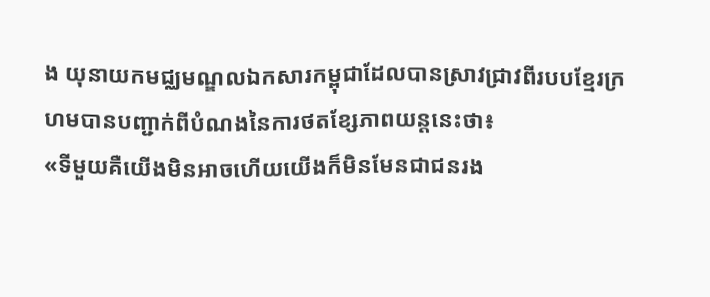ង យុនាយកមជ្ឈមណ្ឌលឯកសារកម្ពុជាដែលបានស្រាវជ្រាវពីរបបខ្មែរក្រហមបានបញ្ជាក់ពីបំណងនៃការថតខ្សែភាពយន្តនេះថា៖
«ទីមួយគឺយើងមិនអាចហើយយើងក៏មិនមែនជាជនរង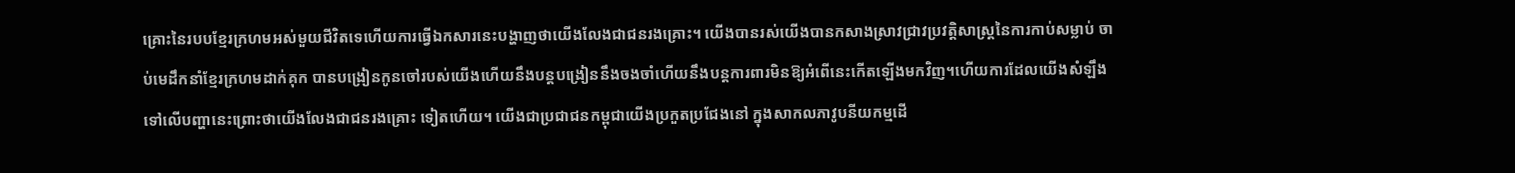គ្រោះនៃរបបខ្មែរក្រហមអស់មួយជីវិតទេហើយការធ្វើឯកសារនេះបង្ហាញថាយើងលែងជាជនរងគ្រោះ។ យើងបានរស់យើងបានកសាងស្រាវជ្រាវប្រវត្តិសាស្រ្តនៃការកាប់សម្លាប់ ចាប់មេដឹកនាំខ្មែរក្រហមដាក់គុក បានបង្រៀនកូនចៅរបស់យើងហើយនឹងបន្តបង្រៀននឹងចងចាំហើយនឹងបន្តការពារមិនឱ្យអំពើនេះកើតឡើងមកវិញ។ហើយការដែលយើងសំឡឹងទៅលើបញ្ហានេះព្រោះថាយើងលែងជាជនរងគ្រោះ ទៀតហើយ។ យើងជាប្រជាជនកម្ពុជាយើងប្រកួតប្រជែងនៅ ក្នុងសាកលភាវូបនីយកម្មដើ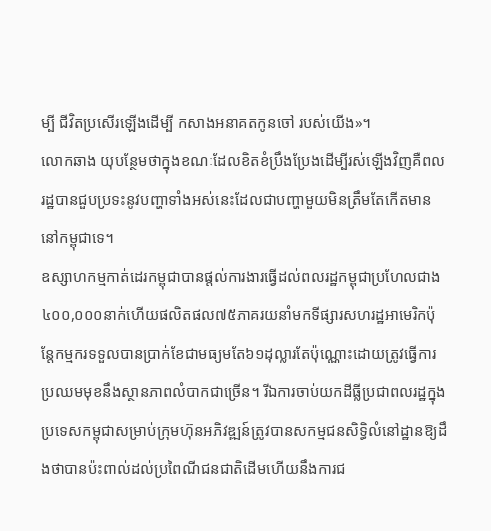ម្បី ជីវិតប្រសើរឡើងដើម្បី កសាងអនាគតកូនចៅ របស់យើង»។
លោកឆាង យុបន្ថែមថាក្នុងខណៈដែលខិតខំប្រឹងប្រែងដើម្បីរស់ឡើងវិញគឺពលរដ្ឋបានជួបប្រទះនូវបញ្ហាទាំងអស់នេះដែលជាបញ្ហាមួយមិនត្រឹមតែកើតមាននៅកម្ពុជាទេ។
ឧស្សាហកម្មកាត់ដេរកម្ពុជាបានផ្តល់ការងារធ្វើដល់ពលរដ្ឋកម្ពុជាប្រហែលជាង៤០០,០០០នាក់ហើយផលិតផល៧៥ភាគរយនាំមកទីផ្សារសហរដ្ឋអាមេរិកប៉ុន្តែកម្មករទទួលបានប្រាក់ខែជាមធ្យមតែ៦១ដុល្លារតែប៉ុណ្ណោះដោយត្រូវធ្វើការប្រឈមមុខនឹងស្ថានភាពលំបាកជាច្រើន។ រីឯការចាប់យកដីធ្លីប្រជាពលរដ្ឋក្នុងប្រទេសកម្ពុជាសម្រាប់ក្រុមហ៊ុនអភិវឌ្ឍន៍ត្រូវបានសកម្មជនសិទ្ធិលំនៅដ្ឋានឱ្យដឹងថាបានប៉ះពាល់ដល់ប្រពៃណីជនជាតិដើមហើយនឹងការជ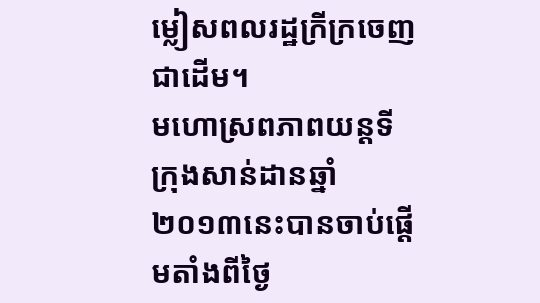ម្លៀសពលរដ្ឋក្រីក្រចេញជាដើម។
មហោស្រពភាពយន្តទីក្រុងសាន់ដានឆ្នាំ២០១៣នេះបានចាប់ផ្តើមតាំងពីថ្ងៃ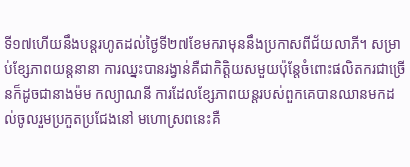ទី១៧ហើយនឹងបន្តរហូតដល់ថ្ងៃទី២៧ខែមករាមុននឹងប្រកាសពីជ័យលាភី។ សម្រាប់ខ្សែភាពយន្តនានា ការឈ្នះបានរង្វាន់គឺជាកិត្តិយសមួយប៉ុន្តែចំពោះផលិតករជាច្រើនក៏ដូចជានាងម៉ម កល្យាណនី ការដែលខ្សែភាពយន្តរបស់ពួកគេបានឈានមកដល់ចូលរួមប្រកួតប្រជែងនៅ មហោស្រពនេះគឺ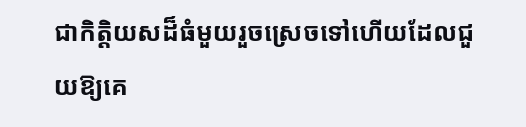ជាកិត្តិយសដ៏ធំមួយរួចស្រេចទៅហើយដែលជួយឱ្យគេ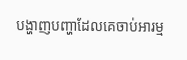បង្ហាញបញ្ហាដែលគេចាប់អារម្ម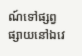ណ៍ទៅផ្សព្វផ្សាយនៅឯវេ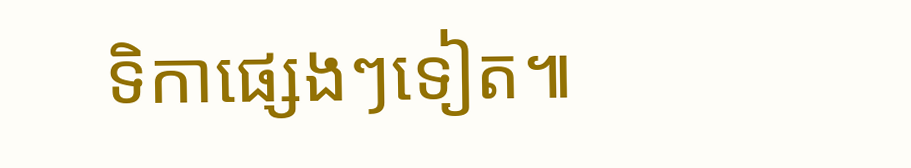ទិកាផ្សេងៗទៀត៕